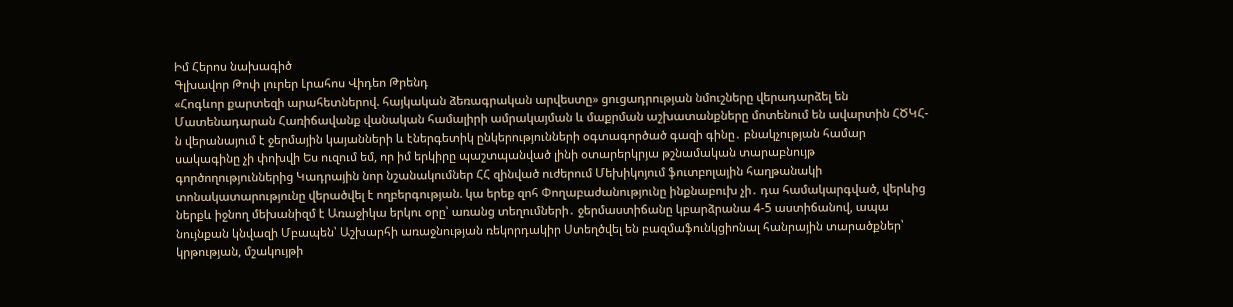Իմ Հերոս նախագիծ
Գլխավոր Թոփ լուրեր Լրահոս Վիդեո Թրենդ
«Հոգևոր քարտեզի արահետներով. հայկական ձեռագրական արվեստը» ցուցադրության նմուշները վերադարձել են Մատենադարան Հառիճավանք վանական համալիրի ամրակայման և մաքրման աշխատանքները մոտենում են ավարտին ՀԾԿՀ-ն վերանայում է ջերմային կայանների և էներգետիկ ընկերությունների օգտագործած գազի գինը․ բնակչության համար սակագինը չի փոխվի Ես ուզում եմ, որ իմ երկիրը պաշտպանված լինի օտարերկրյա թշնամական տարաբնույթ գործողություններից Կադրային նոր նշանակումներ ՀՀ զինված ուժերում Մեխիկոյում ֆուտբոլային հաղթանակի տոնակատարությունը վերածվել է ողբերգության. կա երեք զոհ Փողաբաժանությունը ինքնաբուխ չի․ դա համակարգված, վերևից ներքև իջնող մեխանիզմ է Առաջիկա երկու օրը՝ առանց տեղումների․ ջերմաստիճանը կբարձրանա 4-5 աստիճանով, ապա նույնքան կնվազի Մբապեն՝ Աշխարհի առաջնության ռեկորդակիր Ստեղծվել են բազմաֆունկցիոնալ հանրային տարածքներ՝ կրթության, մշակույթի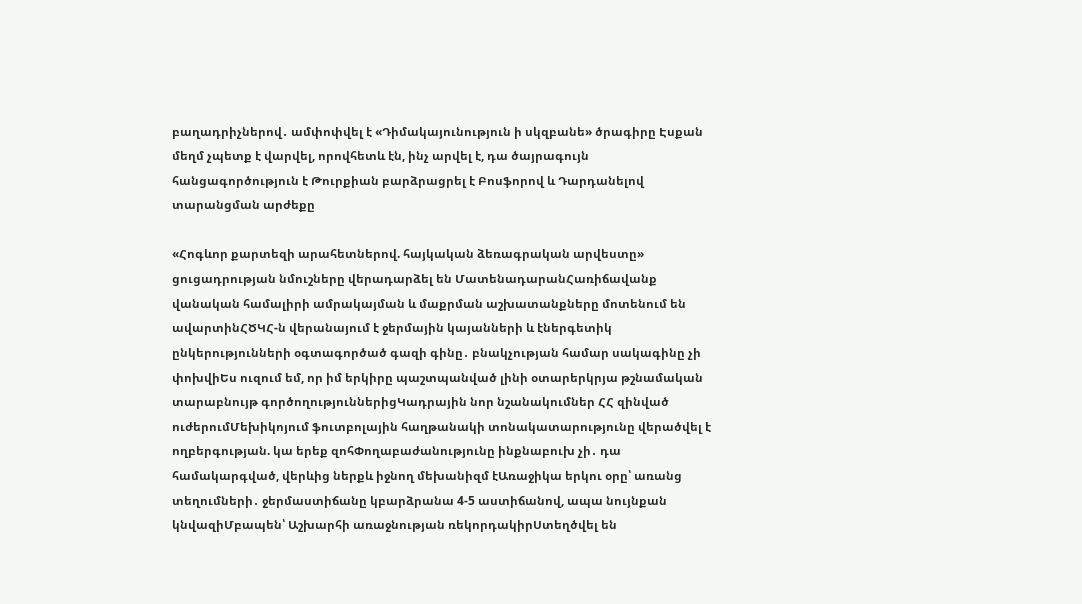բաղադրիչներով․ ամփոփվել է «Դիմակայունություն ի սկզբանե» ծրագիրը Էսքան մեղմ չպետք է վարվել, որովհետև էն, ինչ արվել է, դա ծայրագույն հանցագործություն է Թուրքիան բարձրացրել է Բոսֆորով և Դարդանելով տարանցման արժեքը

«Հոգևոր քարտեզի արահետներով. հայկական ձեռագրական արվեստը» ցուցադրության նմուշները վերադարձել են ՄատենադարանՀառիճավանք վանական համալիրի ամրակայման և մաքրման աշխատանքները մոտենում են ավարտինՀԾԿՀ-ն վերանայում է ջերմային կայանների և էներգետիկ ընկերությունների օգտագործած գազի գինը․ բնակչության համար սակագինը չի փոխվիԵս ուզում եմ, որ իմ երկիրը պաշտպանված լինի օտարերկրյա թշնամական տարաբնույթ գործողություններիցԿադրային նոր նշանակումներ ՀՀ զինված ուժերումՄեխիկոյում ֆուտբոլային հաղթանակի տոնակատարությունը վերածվել է ողբերգության. կա երեք զոհՓողաբաժանությունը ինքնաբուխ չի․ դա համակարգված, վերևից ներքև իջնող մեխանիզմ էԱռաջիկա երկու օրը՝ առանց տեղումների․ ջերմաստիճանը կբարձրանա 4-5 աստիճանով, ապա նույնքան կնվազիՄբապեն՝ Աշխարհի առաջնության ռեկորդակիրՍտեղծվել են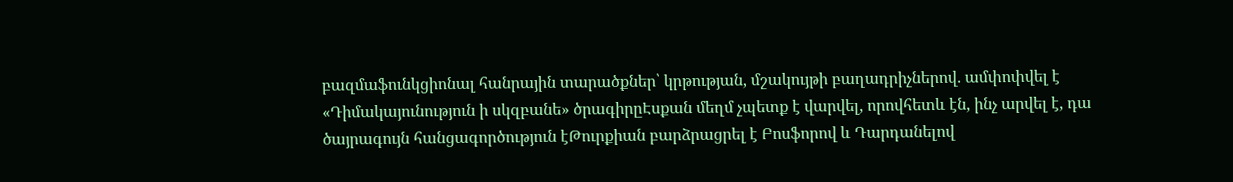բազմաֆունկցիոնալ հանրային տարածքներ՝ կրթության, մշակույթի բաղադրիչներով․ ամփոփվել է «Դիմակայունություն ի սկզբանե» ծրագիրըԷսքան մեղմ չպետք է վարվել, որովհետև էն, ինչ արվել է, դա ծայրագույն հանցագործություն էԹուրքիան բարձրացրել է Բոսֆորով և Դարդանելով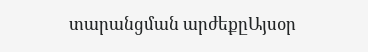տարանցման արժեքըԱյսօր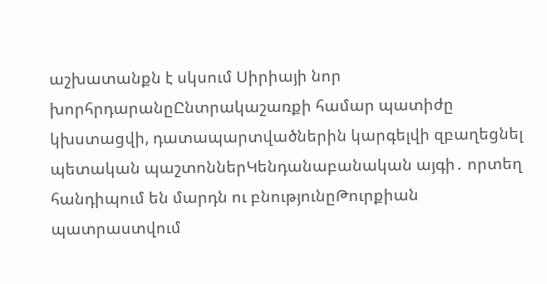աշխատանքն է սկսում Սիրիայի նոր խորհրդարանըԸնտրակաշառքի համար պատիժը կխստացվի, դատապարտվածներին կարգելվի զբաղեցնել պետական պաշտոններԿենդանաբանական այգի․ որտեղ հանդիպում են մարդն ու բնությունըԹուրքիան պատրաստվում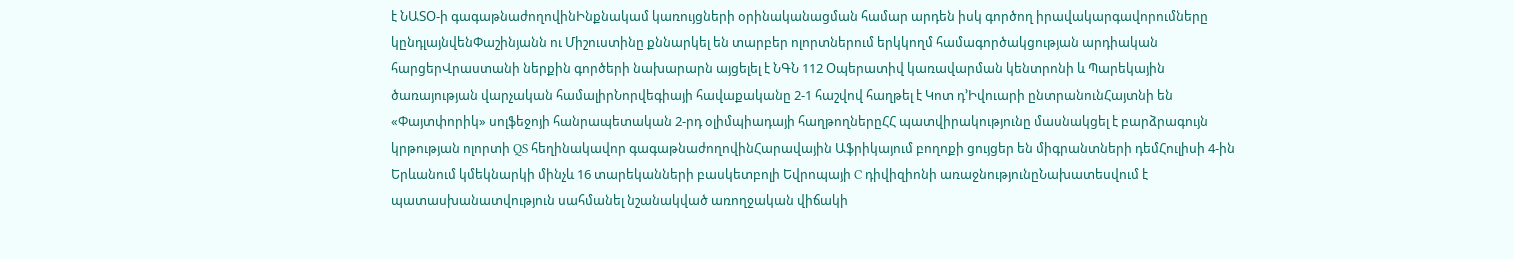է ՆԱՏՕ-ի գագաթնաժողովինԻնքնակամ կառույցների օրինականացման համար արդեն իսկ գործող իրավակարգավորումները կընդլայնվենՓաշինյանն ու Միշուստինը քննարկել են տարբեր ոլորտներում երկկողմ համագործակցության արդիական հարցերՎրաստանի ներքին գործերի նախարարն այցելել է ՆԳՆ 112 Օպերատիվ կառավարման կենտրոնի և Պարեկային ծառայության վարչական համալիրՆորվեգիայի հավաքականը 2-1 հաշվով հաղթել է Կոտ դ’Իվուարի ընտրանունՀայտնի են «Փայտփորիկ» սոլֆեջոյի հանրապետական 2-րդ օլիմպիադայի հաղթողներըՀՀ պատվիրակությունը մասնակցել է բարձրագույն կրթության ոլորտի QS հեղինակավոր գագաթնաժողովինՀարավային Աֆրիկայում բողոքի ցույցեր են միգրանտների դեմՀուլիսի 4-ին Երևանում կմեկնարկի մինչև 16 տարեկանների բասկետբոլի Եվրոպայի C դիվիզիոնի առաջնությունըՆախատեսվում է պատասխանատվություն սահմանել նշանակված առողջական վիճակի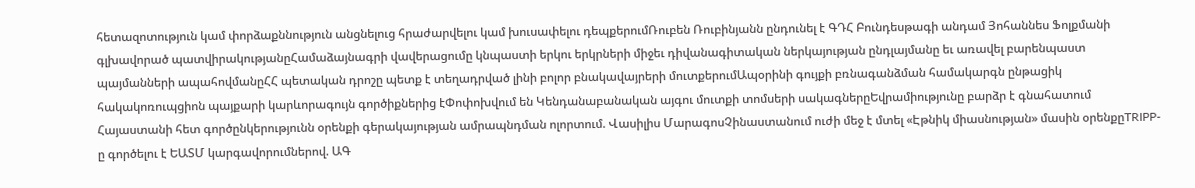հետազոտություն կամ փորձաքննություն անցնելուց հրաժարվելու կամ խուսափելու դեպքերումՌուբեն Ռուբինյանն ընդունել է ԳԴՀ Բունդեսթագի անդամ Յոհաննես Ֆոլքմանի գլխավորած պատվիրակությանըՀամաձայնագրի վավերացումը կնպաստի երկու երկրների միջեւ դիվանագիտական ներկայության ընդլայմանը եւ առավել բարենպաստ պայմանների ապահովմանըՀՀ պետական դրոշը պետք է տեղադրված լինի բոլոր բնակավայրերի մուտքերումԱպօրինի գույքի բռնագանձման համակարգն ընթացիկ հակակոռուպցիոն պայքարի կարևորագույն գործիքներից էՓոփոխվում են Կենդանաբանական այգու մուտքի տոմսերի սակագներըԵվրամիությունը բարձր է գնահատում Հայաստանի հետ գործընկերությունն օրենքի գերակայության ամրապնդման ոլորտում. Վասիլիս ՄարագոսՉինաստանում ուժի մեջ է մտել «Էթնիկ միասնության» մասին օրենքըTRIPP-ը գործելու է ԵԱՏՄ կարգավորումներով. ԱԳ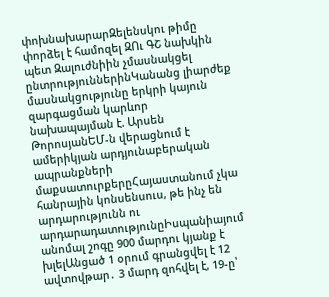փոխնախարարԶելենսկու թիմը փորձել է համոզել ԶՈւ ԳՇ նախկին պետ Զալուժնիին չմասնակցել ընտրություններինԿանանց լիարժեք մասնակցությունը երկրի կայուն զարգացման կարևոր նախապայման է. Արսեն ԹորոսյանԵՄ-ն վերացնում է ամերիկյան արդյունաբերական ապրանքների մաքսատուրքերըՀայաստանում չկա հանրային կոնսենսուս, թե ինչ են արդարությունն ու արդարադատությունըԻսպանիայում անոմալ շոգը 900 մարդու կյանք է խլելԱնցած 1 օրում գրանցվել է 12 ավտովթար․ 3 մարդ զոհվել է, 19-ը՝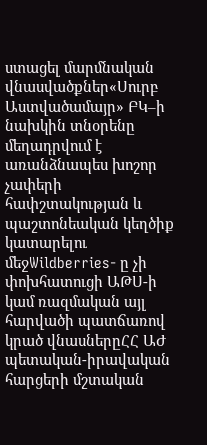ստացել մարմնական վնասվածքներ«Սուրբ Աստվածամայր» ԲԿ–ի նախկին տնօրենը մեղադրվում է առանձնապես խոշոր չափերի հափշտակության և պաշտոնեական կեղծիք կատարելու մեջWildberries- ը չի փոխհատուցի ԱԹՍ-ի կամ ռազմական այլ հարվածի պատճառով կրած վնասներըՀՀ ԱԺ պետական-իրավական հարցերի մշտական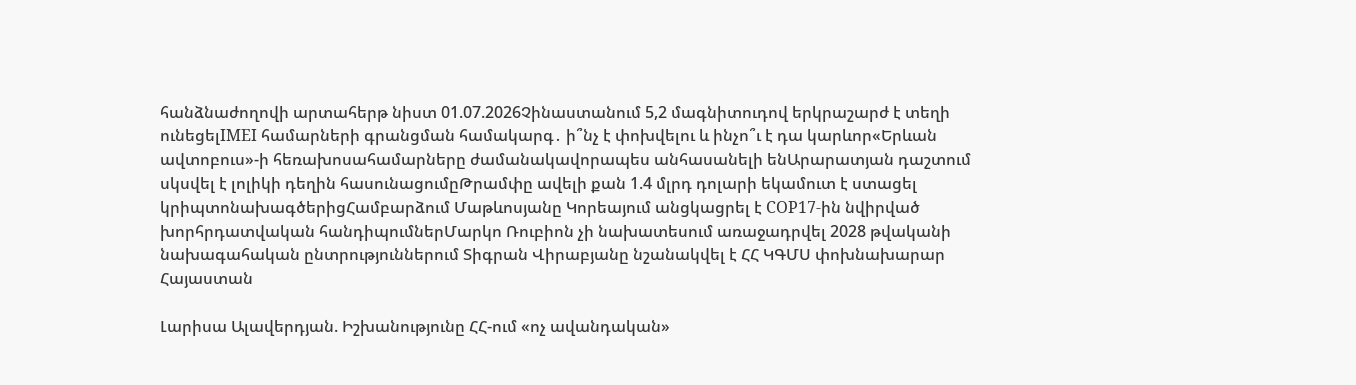հանձնաժողովի արտահերթ նիստ 01.07.2026Չինաստանում 5,2 մագնիտուդով երկրաշարժ է տեղի ունեցելIMEI համարների գրանցման համակարգ․ ի՞նչ է փոխվելու և ինչո՞ւ է դա կարևոր«Երևան ավտոբուս»-ի հեռախոսահամարները ժամանակավորապես անհասանելի ենԱրարատյան դաշտում սկսվել է լոլիկի դեղին հասունացումըԹրամփը ավելի քան 1.4 մլրդ դոլարի եկամուտ է ստացել կրիպտոնախագծերիցՀամբարձում Մաթևոսյանը Կորեայում անցկացրել է COP17-ին նվիրված խորհրդատվական հանդիպումներՄարկո Ռուբիոն չի նախատեսում առաջադրվել 2028 թվականի նախագահական ընտրություններում Տիգրան Վիրաբյանը նշանակվել է ՀՀ ԿԳՄՍ փոխնախարար
Հայաստան

Լարիսա Ալավերդյան. Իշխանությունը ՀՀ-ում «ոչ ավանդական»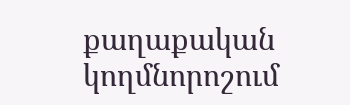քաղաքական կողմնորոշում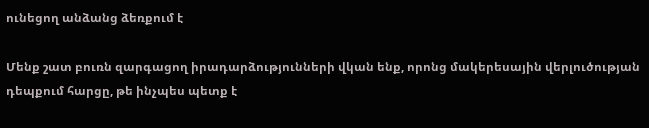ունեցող անձանց ձեռքում է

Մենք շատ բուռն զարգացող իրադարձությունների վկան ենք, որոնց մակերեսային վերլուծության դեպքում հարցը, թե ինչպես պետք է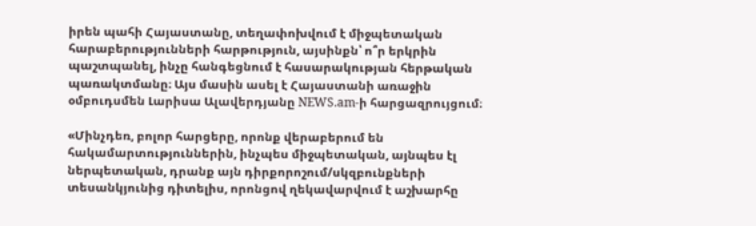իրեն պահի Հայաստանը, տեղափոխվում է միջպետական հարաբերությունների հարթություն, այսինքն՝ ո՞ր երկրին պաշտպանել, ինչը հանգեցնում է հասարակության հերթական պառակտմանը։ Այս մասին ասել է Հայաստանի առաջին օմբուդսմեն Լարիսա Ալավերդյանը NEWS.am-ի հարցազրույցում։

«Մինչդեռ, բոլոր հարցերը, որոնք վերաբերում են հակամարտություններին, ինչպես միջպետական, այնպես էլ ներպետական, դրանք այն դիրքորոշում/սկզբունքների տեսանկյունից դիտելիս, որոնցով ղեկավարվում է աշխարհը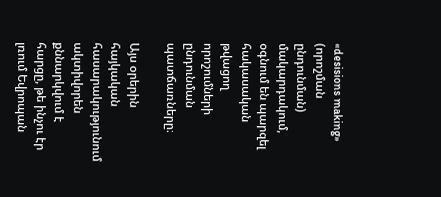«desisions making» (որոշման ընդունման) մակարդակում, օգնում են պարզել հակասական թվացող որոշումների ընդունման պատճառները։

Այս օրերին հայկական հասարակությունում ակտիվորեն քննարկվում է հարցը, թե ինչու էր լռում Եվրոպան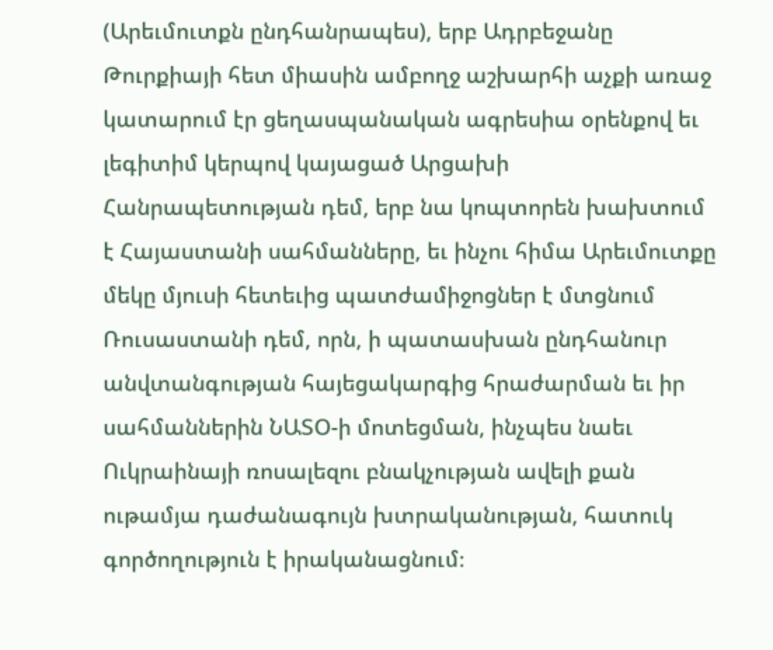(Արեւմուտքն ընդհանրապես), երբ Ադրբեջանը Թուրքիայի հետ միասին ամբողջ աշխարհի աչքի առաջ կատարում էր ցեղասպանական ագրեսիա օրենքով եւ լեգիտիմ կերպով կայացած Արցախի Հանրապետության դեմ, երբ նա կոպտորեն խախտում է Հայաստանի սահմանները, եւ ինչու հիմա Արեւմուտքը մեկը մյուսի հետեւից պատժամիջոցներ է մտցնում Ռուսաստանի դեմ, որն, ի պատասխան ընդհանուր անվտանգության հայեցակարգից հրաժարման եւ իր սահմաններին ՆԱՏՕ-ի մոտեցման, ինչպես նաեւ Ուկրաինայի ռոսալեզու բնակչության ավելի քան ութամյա դաժանագույն խտրականության, հատուկ գործողություն է իրականացնում։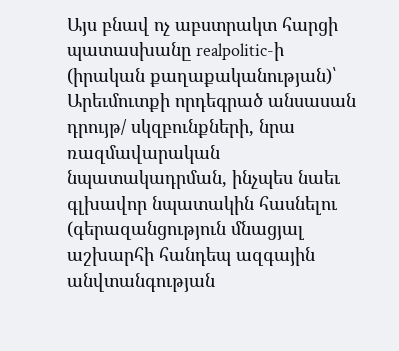Այս բնավ ոչ աբստրակտ հարցի պատասխանը realpolitic-ի (իրական քաղաքականության)՝ Արեւմուտքի որդեգրած անսասան դրույթ/ սկզբունքների, նրա ռազմավարական նպատակադրման, ինչպես նաեւ գլխավոր նպատակին հասնելու (գերազանցություն մնացյալ աշխարհի հանդեպ ազգային անվտանգության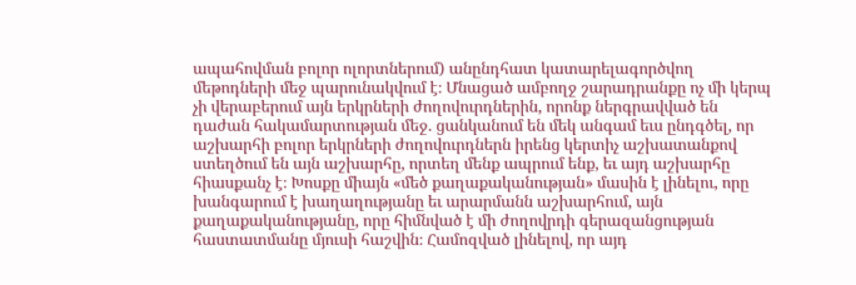ապահովման բոլոր ոլորտներում) անընդհատ կատարելագործվող մեթոդների մեջ պարունակվում է։ Մնացած ամբողջ շարադրանքը ոչ մի կերպ չի վերաբերում այն երկրների ժողովուրդներին, որոնք ներգրավված են դաժան հակամարտության մեջ. ցանկանում են մեկ անգամ եւս ընդգծել, որ աշխարհի բոլոր երկրների ժողովուրդներն իրենց կերտիչ աշխատանքով ստեղծում են այն աշխարհը, որտեղ մենք ապրում ենք, եւ այդ աշխարհը հիասքանչ է։ Խոսքը միայն «մեծ քաղաքականության» մասին է լինելու, որը խանգարում է խաղաղությանը եւ արարմանն աշխարհում, այն քաղաքականությանը, որը հիմնված է մի ժողովրդի գերազանցության հաստատմանը մյուսի հաշվին։ Համոզված լինելով, որ այդ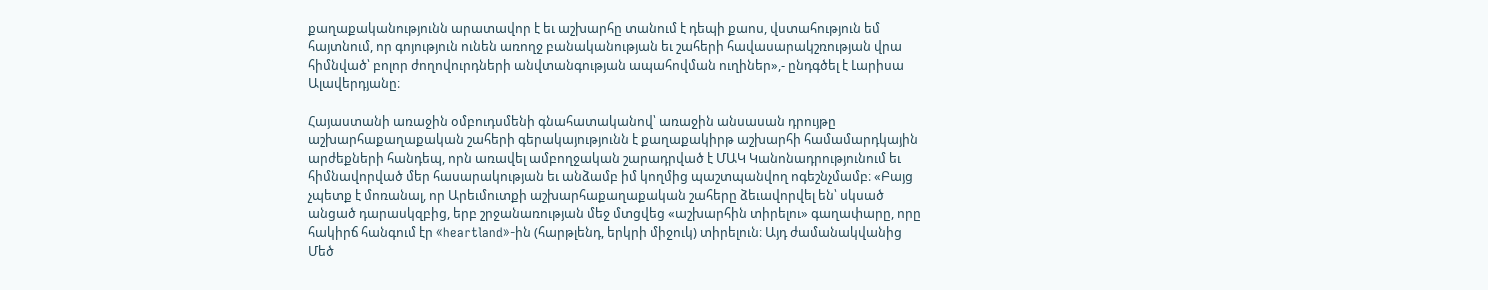քաղաքականությունն արատավոր է եւ աշխարհը տանում է դեպի քաոս, վստահություն եմ հայտնում, որ գոյություն ունեն առողջ բանականության եւ շահերի հավասարակշռության վրա հիմնված՝ բոլոր ժողովուրդների անվտանգության ապահովման ուղիներ»,- ընդգծել է Լարիսա Ալավերդյանը։

Հայաստանի առաջին օմբուդսմենի գնահատականով՝ առաջին անսասան դրույթը աշխարհաքաղաքական շահերի գերակայությունն է քաղաքակիրթ աշխարհի համամարդկային արժեքների հանդեպ, որն առավել ամբողջական շարադրված է ՄԱԿ Կանոնադրությունում եւ հիմնավորված մեր հասարակության եւ անձամբ իմ կողմից պաշտպանվող ոգեշնչմամբ։ «Բայց չպետք է մոռանալ, որ Արեւմուտքի աշխարհաքաղաքական շահերը ձեւավորվել են՝ սկսած անցած դարասկզբից, երբ շրջանառության մեջ մտցվեց «աշխարհին տիրելու» գաղափարը, որը հակիրճ հանգում էր «heartland»-ին (հարթլենդ, երկրի միջուկ) տիրելուն։ Այդ ժամանակվանից Մեծ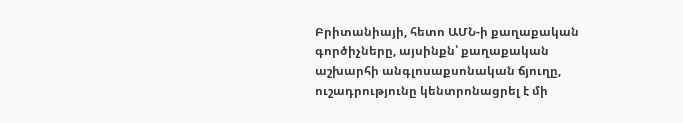Բրիտանիայի, հետո ԱՄՆ-ի քաղաքական գործիչները, այսինքն՝ քաղաքական աշխարհի անգլոսաքսոնական ճյուղը, ուշադրությունը կենտրոնացրել է մի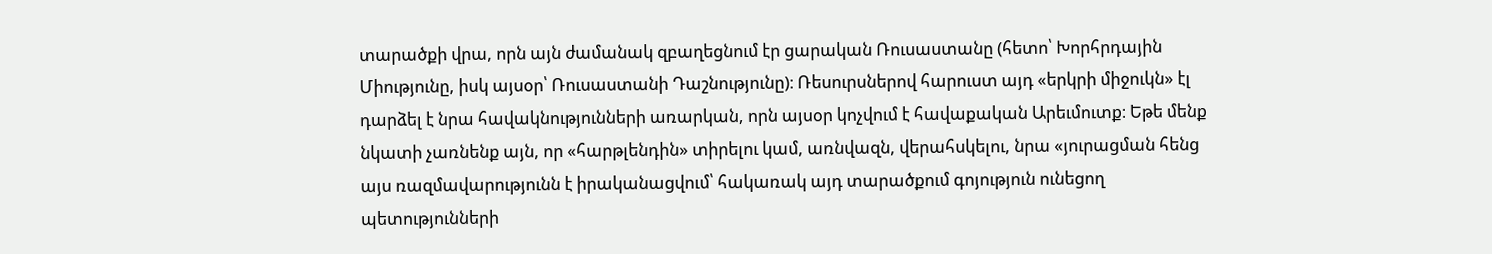տարածքի վրա, որն այն ժամանակ զբաղեցնում էր ցարական Ռուսաստանը (հետո՝ Խորհրդային Միությունը, իսկ այսօր՝ Ռուսաստանի Դաշնությունը)։ Ռեսուրսներով հարուստ այդ «երկրի միջուկն» էլ դարձել է նրա հավակնությունների առարկան, որն այսօր կոչվում է հավաքական Արեւմուտք։ Եթե մենք նկատի չառնենք այն, որ «հարթլենդին» տիրելու կամ, առնվազն, վերահսկելու, նրա «յուրացման հենց այս ռազմավարությունն է իրականացվում՝ հակառակ այդ տարածքում գոյություն ունեցող պետությունների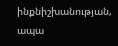ինքնիշխանության, ապա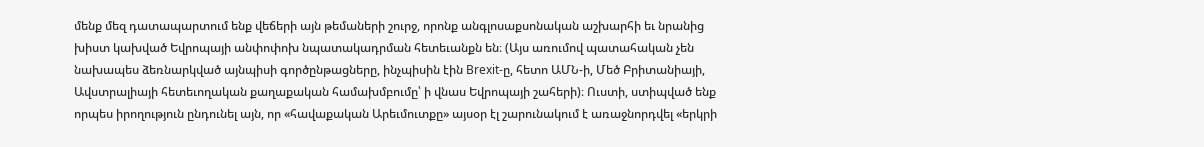մենք մեզ դատապարտում ենք վեճերի այն թեմաների շուրջ, որոնք անգլոսաքսոնական աշխարհի եւ նրանից խիստ կախված Եվրոպայի անփոփոխ նպատակադրման հետեւանքն են։ (Այս առումով պատահական չեն նախապես ձեռնարկված այնպիսի գործընթացները, ինչպիսին էին Brexit-ը, հետո ԱՄՆ-ի, Մեծ Բրիտանիայի, Ավստրալիայի հետեւողական քաղաքական համախմբումը՝ ի վնաս Եվրոպայի շահերի)։ Ուստի, ստիպված ենք որպես իրողություն ընդունել այն, որ «հավաքական Արեւմուտքը» այսօր էլ շարունակում է առաջնորդվել «երկրի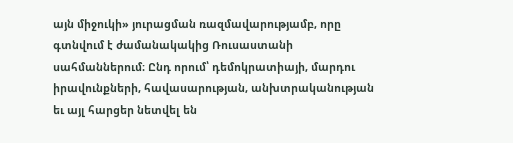այն միջուկի» յուրացման ռազմավարությամբ, որը գտնվում է ժամանակակից Ռուսաստանի սահմաններում։ Ընդ որում՝ դեմոկրատիայի, մարդու իրավունքների, հավասարության, անխտրականության եւ այլ հարցեր նետվել են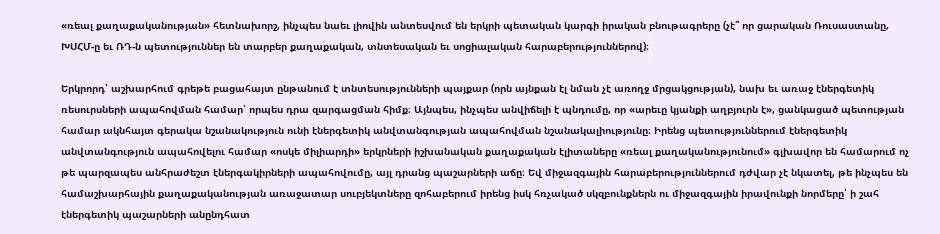«ռեալ քաղաքականության» հետնախորշ, ինչպես նաեւ լիովին անտեսվում են երկրի պետական կարգի իրական բնութագրերը (չէ՞ որ ցարական Ռուսաստանը, ԽՍՀՄ-ը եւ ՌԴ-ն պետություններ են տարբեր քաղաքական, տնտեսական եւ սոցիալական հարաբերություններով)։

Երկրորդ՝ աշխարհում գրեթե բացահայտ ընթանում է տնտեսությունների պայքար (որն այնքան էլ նման չէ առողջ մրցակցության), նախ եւ առաջ էներգետիկ ռեսուրսների ապահովման համար՝ որպես դրա զարգացման հիմք։ Այնպես, ինչպես անվիճելի է պնդումը, որ «արեւը կյանքի աղբյուրն է», ցանկացած պետության համար ակնհայտ գերակա նշանակություն ունի էներգետիկ անվտանգության ապահովման նշանակալիությունը։ Իրենց պետություններում էներգետիկ անվտանգություն ապահովելու համար «ոսկե միլիարդի» երկրների իշխանական քաղաքական էլիտաները «ռեալ քաղականությունում» գլխավոր են համարում ոչ թե պարզապես անհրաժեշտ էներգակիրների ապահովումը, այլ դրանց պաշարների աճը։ Եվ միջազգային հարաբերություններում դժվար չէ նկատել, թե ինչպես են համաշխարհային քաղաքականության առաջատար սուբյեկտները զոհաբերում իրենց իսկ հռչակած սկզբունքներն ու միջազգային իրավունքի նորմերը՝ ի շահ էներգետիկ պաշարների անընդհատ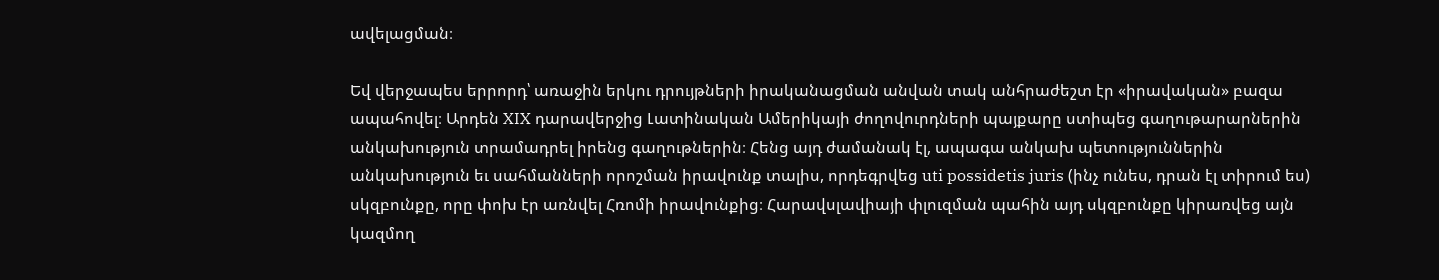ավելացման։

Եվ վերջապես երրորդ՝ առաջին երկու դրույթների իրականացման անվան տակ անհրաժեշտ էր «իրավական» բազա ապահովել։ Արդեն XIX դարավերջից Լատինական Ամերիկայի ժողովուրդների պայքարը ստիպեց գաղութարարներին անկախություն տրամադրել իրենց գաղութներին։ Հենց այդ ժամանակ էլ, ապագա անկախ պետություններին անկախություն եւ սահմանների որոշման իրավունք տալիս, որդեգրվեց uti possidetis juris (ինչ ունես, դրան էլ տիրում ես) սկզբունքը, որը փոխ էր առնվել Հռոմի իրավունքից։ Հարավսլավիայի փլուզման պահին այդ սկզբունքը կիրառվեց այն կազմող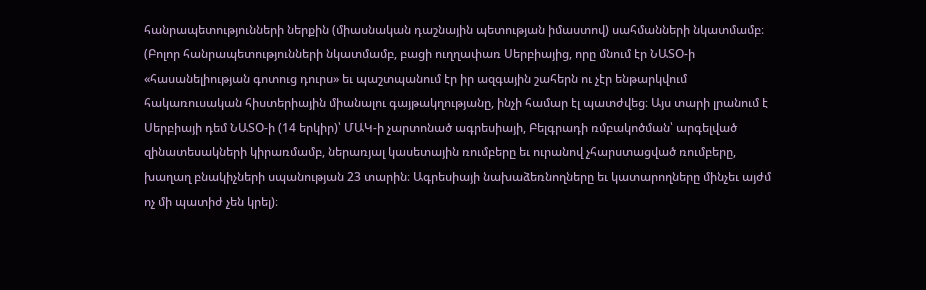հանրապետությունների ներքին (միասնական դաշնային պետության իմաստով) սահմանների նկատմամբ։ (Բոլոր հանրապետությունների նկատմամբ, բացի ուղղափառ Սերբիայից, որը մնում էր ՆԱՏՕ-ի «հասանելիության գոտուց դուրս» եւ պաշտպանում էր իր ազգային շահերն ու չէր ենթարկվում հակառուսական հիստերիային միանալու գայթակղությանը, ինչի համար էլ պատժվեց։ Այս տարի լրանում է Սերբիայի դեմ ՆԱՏՕ-ի (14 երկիր)՝ ՄԱԿ-ի չարտոնած ագրեսիայի, Բելգրադի ռմբակոծման՝ արգելված զինատեսակների կիրառմամբ, ներառյալ կասետային ռումբերը եւ ուրանով չհարստացված ռումբերը, խաղաղ բնակիչների սպանության 23 տարին։ Ագրեսիայի նախաձեռնողները եւ կատարողները մինչեւ այժմ ոչ մի պատիժ չեն կրել)։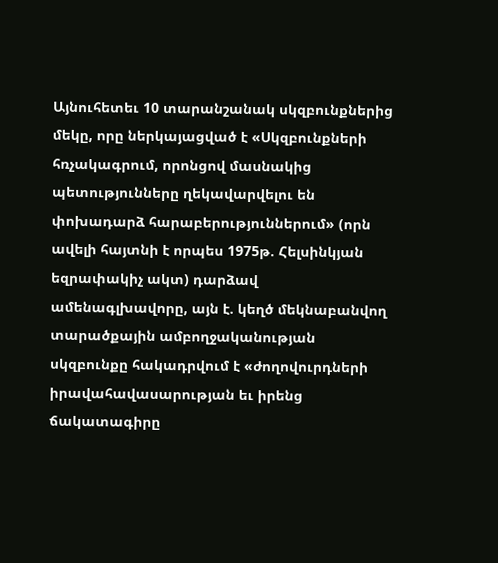Այնուհետեւ 10 տարանշանակ սկզբունքներից մեկը, որը ներկայացված է «Սկզբունքների հռչակագրում, որոնցով մասնակից պետությունները ղեկավարվելու են փոխադարձ հարաբերություններում» (որն ավելի հայտնի է որպես 1975թ. Հելսինկյան եզրափակիչ ակտ) դարձավ ամենագլխավորը, այն է. կեղծ մեկնաբանվող տարածքային ամբողջականության սկզբունքը հակադրվում է «ժողովուրդների իրավահավասարության եւ իրենց ճակատագիրը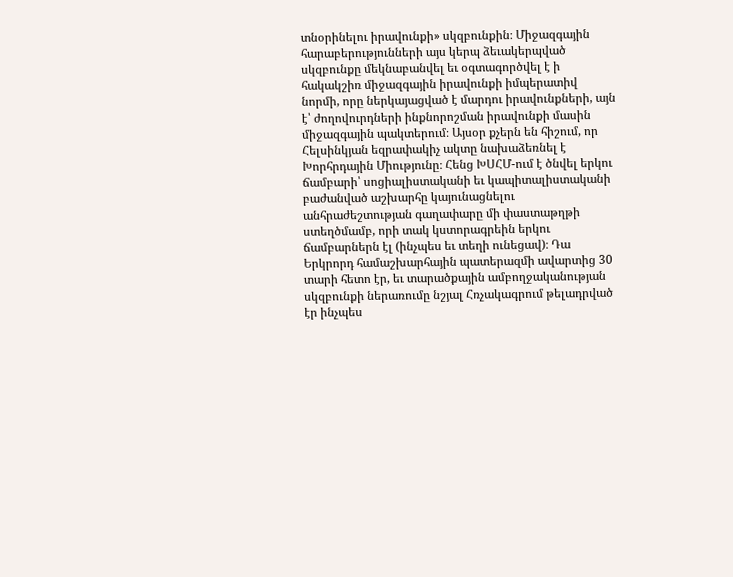տնօրինելու իրավունքի» սկզբունքին։ Միջազգային հարաբերությունների այս կերպ ձեւակերպված սկզբունքը մեկնաբանվել եւ օգտագործվել է ի հակակշիռ միջազգային իրավունքի իմպերատիվ նորմի, որը ներկայացված է մարդու իրավունքների, այն է՝ ժողովուրդների ինքնորոշման իրավունքի մասին միջազգային պակտերում։ Այսօր քչերն են հիշում, որ Հելսինկյան եզրափակիչ ակտը նախաձեռնել է Խորհրդային Միությունը։ Հենց ԽՍՀՄ-ում է ծնվել երկու ճամբարի՝ սոցիալիստականի եւ կապիտալիստականի բաժանված աշխարհը կայունացնելու անհրաժեշտության գաղափարը մի փաստաթղթի ստեղծմամբ, որի տակ կստորագրեին երկու ճամբարներն էլ (ինչպես եւ տեղի ունեցավ)։ Դա Երկրորդ համաշխարհային պատերազմի ավարտից 30 տարի հետո էր, եւ տարածքային ամբողջականության սկզբունքի ներառումը նշյալ Հռչակագրում թելադրված էր ինչպես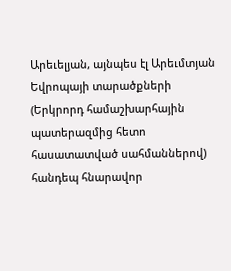Արեւելյան, այնպես էլ Արեւմտյան Եվրոպայի տարածքների (Երկրորդ համաշխարհային պատերազմից հետո հասատատված սահմաններով) հանդեպ հնարավոր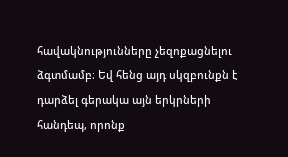հավակնությունները չեզոքացնելու ձգտմամբ։ Եվ հենց այդ սկզբունքն է դարձել գերակա այն երկրների հանդեպ, որոնք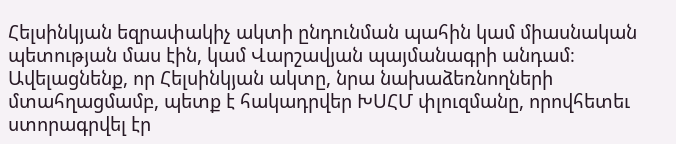Հելսինկյան եզրափակիչ ակտի ընդունման պահին կամ միասնական պետության մաս էին, կամ Վարշավյան պայմանագրի անդամ։ Ավելացնենք, որ Հելսինկյան ակտը, նրա նախաձեռնողների մտահղացմամբ, պետք է հակադրվեր ԽՍՀՄ փլուզմանը, որովհետեւ ստորագրվել էր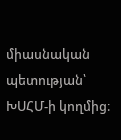միասնական պետության՝ ԽՍՀՄ-ի կողմից։